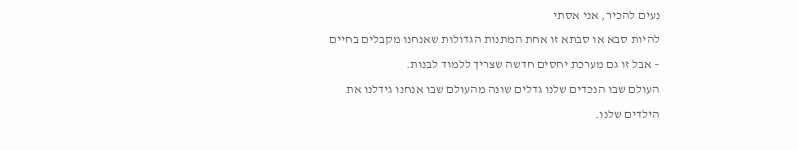נעים להכיר, אני אסתי
להיות סבא או סבתא זו אחת המתנות הגדולות שאנחנו מקבלים בחיים – אבל זו גם מערכת יחסים חדשה שצריך ללמוד לבנות.
העולם שבו הנכדים שלנו גדלים שונה מהעולם שבו אנחנו גידלנו את הילדים שלנו.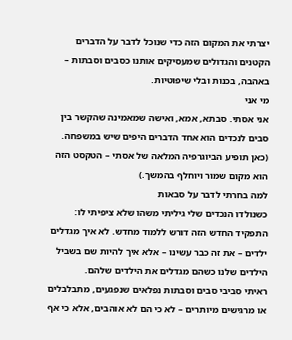יצרתי את המקום הזה כדי שנוכל לדבר על הדברים הקטנים והגדולים שמעסיקים אותנו כסבים וסבתות – באהבה, בכנות ובלי שיפוטיות.
מי אני
אני אסתי. סבתא, אמא, ואישה שמאמינה שהקשר בין סבים לנכדים הוא אחד הדברים היפים שיש במשפחה.
(כאן תופיע הביוגרפיה המלאה של אסתי – הטקסט הזה הוא מקום שמור ויוחלף בהמשך.)
למה בחרתי לדבר על סבאות
כשנולדו הנכדים שלי גיליתי משהו שלא ציפיתי לו: התפקיד החדש הזה דורש ללמוד מחדש. לא איך מגדלים ילדים – את זה כבר עשינו – אלא איך להיות שם בשביל הילדים שלנו כשהם מגדלים את הילדים שלהם.
ראיתי סביבי סבים וסבתות נפלאים שנפגעים, מתבלבלים או מרגישים מיותרים – לא כי הם לא אוהבים, אלא כי אף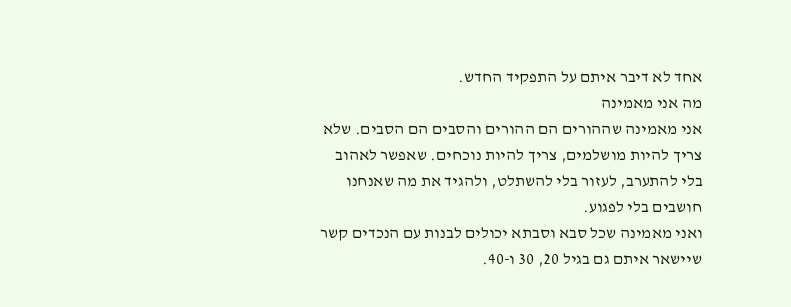אחד לא דיבר איתם על התפקיד החדש.
מה אני מאמינה
אני מאמינה שההורים הם ההורים והסבים הם הסבים. שלא צריך להיות מושלמים, צריך להיות נוכחים. שאפשר לאהוב בלי להתערב, לעזור בלי להשתלט, ולהגיד את מה שאנחנו חושבים בלי לפגוע.
ואני מאמינה שכל סבא וסבתא יכולים לבנות עם הנכדים קשר שיישאר איתם גם בגיל 20, 30 ו-40.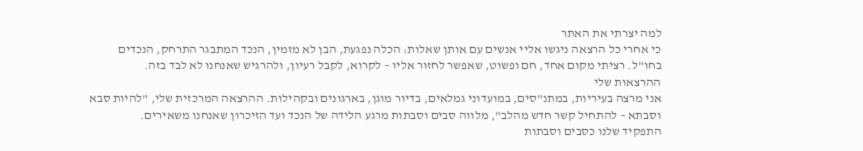למה יצרתי את האתר
כי אחרי כל הרצאה ניגשו אליי אנשים עם אותן שאלות: הכלה נפגעת, הבן לא מזמין, הנכד המתבגר התרחק, הנכדים בחו"ל. רציתי מקום אחד, חם ופשוט, שאפשר לחזור אליו – לקרוא, לקבל רעיון, ולהרגיש שאנחנו לא לבד בזה.
ההרצאות שלי
אני מרצה בעיריות, במתנ"סים, במועדוני גמלאים, בדיור מוגן, בארגונים ובקהילות. ההרצאה המרכזית שלי, "להיות סבא וסבתא – להתחיל קשר חדש מהלב", מלווה סבים וסבתות מרגע הלידה של הנכד ועד הזיכרון שאנחנו משאירים.
התפקיד שלנו כסבים וסבתות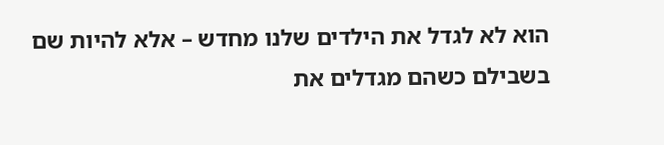הוא לא לגדל את הילדים שלנו מחדש – אלא להיות שם בשבילם כשהם מגדלים את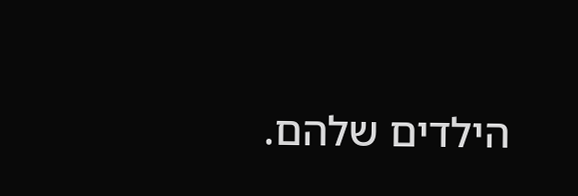הילדים שלהם.